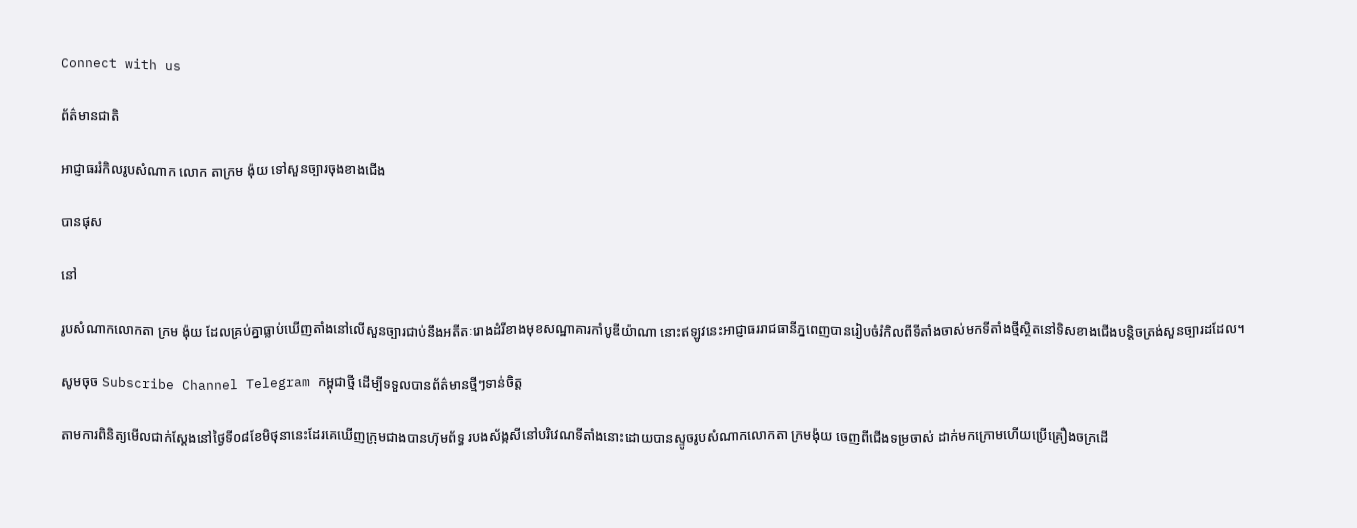Connect with us

ព័ត៌មានជាតិ

អាជ្ញាធររំកិលរូបសំណាក លោក តាក្រម ង៉ុយ ទៅសួនច្បារចុងខាងជើង

បានផុស

នៅ

រូបសំណាកលោកតា ក្រម ង៉ុយ ដែលគ្រប់គ្នាធ្លាប់ឃើញតាំងនៅលើសួនច្បារជាប់នឹងអតីតៈរោងដំរីខាងមុខសណ្ឋាគារកាំបូឌីយ៉ាណា នោះឥឡូវនេះអាជ្ញាធររាជធានីភ្នពេញបានរៀបចំរំកិលពីទីតាំងចាស់មកទីតាំងថ្មីស្ថិតនៅទិសខាងជើងបន្តិចត្រង់សួនច្បារដដែល។

សូមចុច Subscribe Channel Telegram កម្ពុជាថ្មី ដើម្បីទទួលបានព័ត៌មានថ្មីៗទាន់ចិត្ត

តាមការពិនិត្យមើលជាក់ស្តែងនៅថ្ងៃទី០៨ខែមិថុនានេះដែរគេឃើញក្រុមជាងបានហ៊ុមព័ទ្ធ របងស័ង្កសីនៅបរិវេណទីតាំងនោះដោយបានស្ទូចរូបសំណាកលោកតា ក្រមង៉ុយ ចេញពីជើងទម្រចាស់ ដាក់មកក្រោមហើយប្រើគ្រឿងចក្រដើ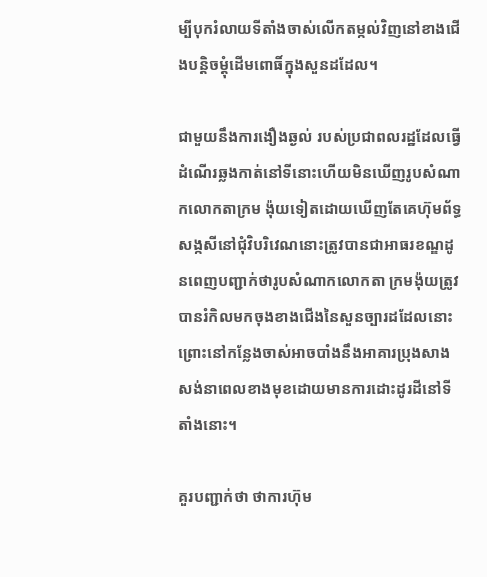ម្បីបុករំលាយទីតាំងចាស់លើកតម្កល់វិញនៅខាងជើងបន្តិចម្ដុំដើមពោធិ៍ក្នុងសួនដដែល។

ជាមួយនឹងការងឿងឆ្ងល់ របស់ប្រជាពលរដ្ឋដែលធ្វើដំណើរឆ្លងកាត់នៅទីនោះហើយមិនឃើញរូបសំណាកលោកតាក្រម ង៉ុយទៀតដោយឃើញតែគេហ៊ុមព័ទ្ធសង្កសីនៅជុំវិបរិវេណនោះត្រូវបានជាអាធរខណ្ឌដូនពេញបញ្ជាក់ថារូបសំណាកលោកតា ក្រមង៉ុយត្រូវបានរំកិលមកចុងខាងជើងនៃសួនច្បារដដែលនោះព្រោះនៅកន្លែងចាស់អាចបាំងនឹងអាគារប្រុងសាងសង់នាពេលខាងមុខដោយមានការដោះដូរដីនៅទីតាំងនោះ។

គួរបញ្ជាក់ថា ថាការហ៊ុម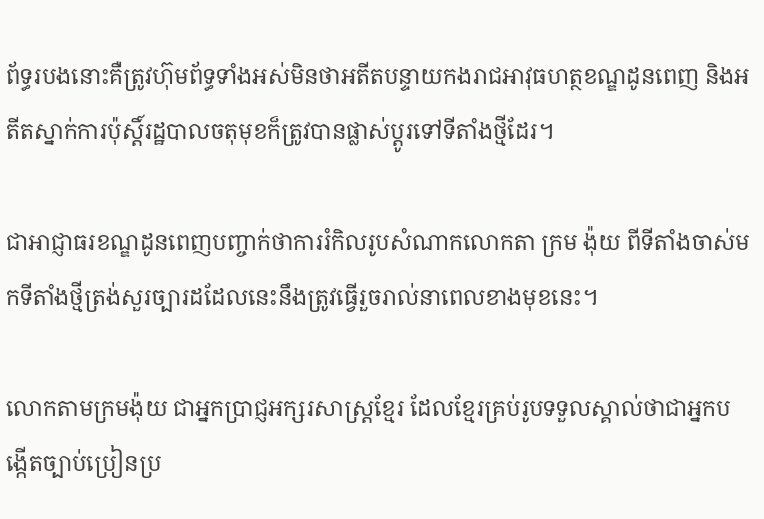ព័ទ្ធរបងនោះគឺត្រូវហ៊ុមព័ទ្ធទាំងអស់មិនថាអតីតបន្ទាយកងរាជអាវុធហត្ថខណ្ឌដូនពេញ និងអតីតស្នាក់ការប៉ុស្តិ៍រដ្ឋបាលចតុមុខក៏ត្រូវបានផ្លាស់ប្តូរទៅទីតាំងថ្មីដែរ។

ជាអាជ្ញាធរខណ្ឌដូនពេញបញ្ចាក់ថាការរំកិលរូបសំណាកលោកតា ក្រម ង៉ុយ ពីទីតាំងចាស់មកទីតាំងថ្មីត្រង់សួរច្បារដដែលនេះនឹងត្រូវធ្វើរួចរាល់នាពេលខាងមុខនេះ។

លោកតាមក្រមង៉ុយ ជាអ្នកប្រាជ្ញអក្សរសាស្ត្រខ្មែរ ដែលខ្មែរគ្រប់រូបទទួលស្គាល់ថាជាអ្នកបង្កើតច្បាប់ប្រៀនប្រ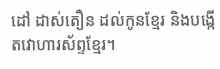ដៅ ដាស់តឿន ដល់កូនខ្មែរ និងបង្កើតវោហារស័ព្ទខ្មែរ។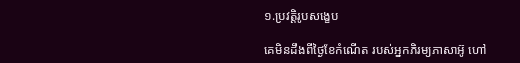១.ប្រវត្តិរូបសង្ខេប

គេមិនដឹងពីថ្ងៃខែកំណើត របស់អ្នកភិរម្យភាសាអ៊ូ ហៅ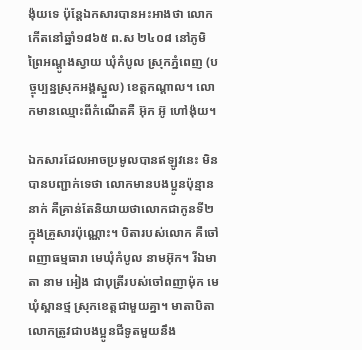ង៉ុយទេ ប៉ុន្តែឯកសារបានអះអាងថា លោកកើតនៅឆ្នាំ១៨៦៥ ព.ស ២៤០៨ នៅភូមិព្រៃអណ្ដូងស្វាយ ឃុំកំបូល ស្រុកភ្នំពេញ (បច្ចុប្បន្នស្រុកអង្គស្នួល) ខេត្តកណ្ដាល។ លោកមានឈ្មោះពីកំណើតគឺ អ៊ុក អ៊ូ ហៅង៉ុយ។

ឯកសារដែលអាចប្រមូលបានឥឡូវនេះ មិនបានបញ្ជាក់ទេថា លោកមានបងប្អូនប៉ុន្មាននាក់ គឺគ្រាន់តែនិយាយថាលោកជាកូនទី២ក្នុងគ្រួសារប៉ុណ្ណោះ។ បិតារបស់លោក គឺចៅពញាធម្មធារា មេឃុំកំបូល នាមអ៊ុក។ រីឯមាតា នាម អៀង ជាបុត្រីរបស់ចៅពញាម៉ុក មេឃុំស្ពានថ្ម ស្រុកខេត្តជាមួយគ្នា។ មាតាបិតា លោកត្រូវជាបងប្អូនជីទូតមួយនឹង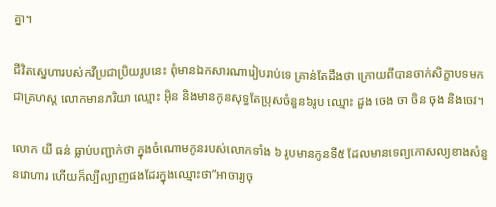គ្នា។

ជីវិតស្នេហារបស់កវីប្រជាប្រិយរូបនេះ ពុំមានឯកសារណារៀបរាប់ទេ គ្រាន់តែដឹងថា ក្រោយពីបានចាក់សិក្ខាបទមកជាគ្រហស្ត លោកមានភរិយា ឈ្មោះ អ៊ិន និងមានកូនសុទ្ធតែប្រុសចំនួន៦រូប ឈ្មោះ ដួង ចេង ចា ចិន ចុង និងចេវ។

លោក យី ធន់ ធ្លាប់បញ្ជាក់ថា ក្នុងចំណោមកូនរបស់លោកទាំង ៦ រូបមានកូនទី៥ ដែលមានទេព្យកោសល្យខាងសំនួនវោហារ ហើយក៏ល្បីល្បាញផងដែរក្នុងឈ្មោះថា”អាចារ្យចុ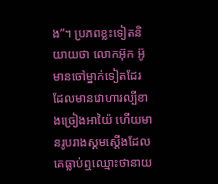ង”។ ប្រភពខ្លះទៀតនិយាយថា លោកអ៊ុក អ៊ូ មានចៅម្នាក់ទៀតដែរ ដែលមានវោហារល្បីខាងច្រៀងអាយ៉ៃ ហើយមានរូបរាងស្គមស្ដើងដែលគេធ្លាប់ឮឈ្មោះថានាយ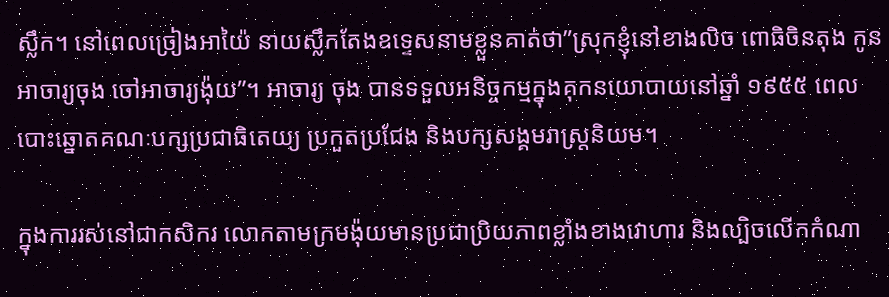ស្លឹក។ នៅពេលច្រៀងអាយ៉ៃ នាយស្លឹកតែងឧទ្ទេសនាមខ្លួនគាត់ថា”ស្រុកខ្ញុំនៅខាងលិច ពោធិចិនតុង កូនអាចារ្យចុង ចៅអាចារ្យង៉ុយ”។ អាចារ្យ ចុង បានទទួលអនិច្ចកម្មក្នុងគុកនយោបាយនៅឆ្នាំ ១៩៥៥ ពេលបោះឆ្នោតគណៈបក្សប្រជាធិតេយ្យ ប្រកួតប្រជែង និងបក្សសង្គមរាស្ត្រនិយម។

ក្នុងការរស់នៅជាកសិករ លោកតាមក្រមង៉ុយមានប្រជាប្រិយភាពខ្លាំងខាងវោហារ និងល្បិចលើកកំណា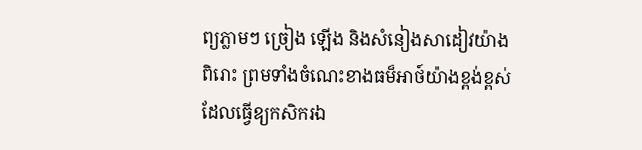ព្យភ្លាមៗ ច្រៀង ឡើង និងសំនៀងសាដៀវយ៉ាងពិរោះ ព្រមទាំងចំណេះខាងធម៏អាថ៍យ៉ាងខ្ពង់ខ្ពស់ ដែលធ្វើឧ្យកសិករឯ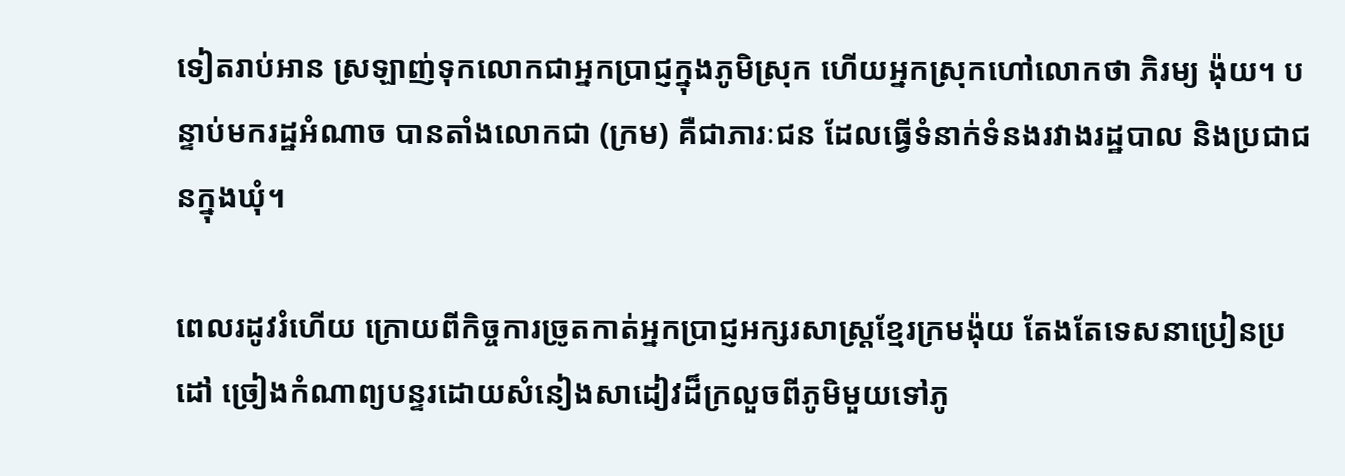ទៀតរាប់អាន ស្រឡាញ់ទុកលោកជាអ្នកប្រាជ្ញក្នុងភូមិស្រុក ហើយអ្នកស្រុកហៅលោកថា ភិរម្យ ង៉ុយ។ បន្ទាប់មករដ្ឋអំណាច បានតាំងលោកជា (ក្រម) គឺជាភារៈជន ដែលធ្វើទំនាក់ទំនងរវាងរដ្ឋបាល និងប្រជាជនក្នុងឃុំ។

ពេលរដូវរំហើយ ក្រោយពីកិច្ចការច្រូតកាត់អ្នកប្រាជ្ញអក្សរសាស្ត្រខ្មែរក្រមង៉ុយ តែងតែទេសនាប្រៀនប្រដៅ ច្រៀងកំណាព្យបន្ទរដោយសំនៀងសាដៀវដ៏ក្រលួចពីភូមិមួយទៅភូ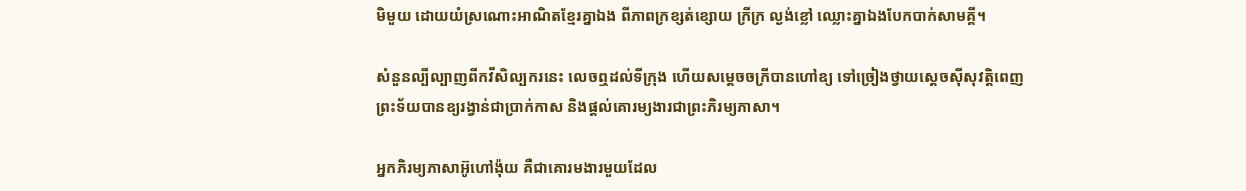មិមួយ ដោយយំស្រណោះអាណិតខ្មែរគ្នាឯង ពីភាពក្រខ្សត់ខ្សោយ ក្រីក្រ ល្ងង់ខ្លៅ ឈ្លោះគ្នាឯងបែកបាក់សាមគ្គី។

សំនួនល្បីល្បាញពីកវីសិល្បករនេះ លេចឮដល់ទីក្រុង ហើយសម្តេចចក្រីបានហៅឧ្យ ទៅច្រៀងថ្វាយស្តេចស៊ីសុវត្តិពេញព្រះទ័យបានឧ្យរង្វាន់ជាប្រាក់កាស និងផ្ដល់គោរម្យងារជាព្រះភិរម្យភាសា។

អ្នកភិរម្យភាសាអ៊ូហៅង៉ុយ គឺជាគោរមងារមួយដែល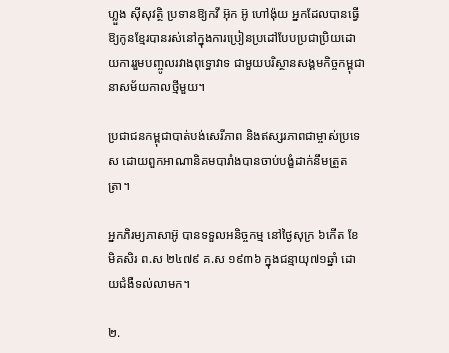ហ្លួង ស៊ីសុវត្ថិ ប្រទានឱ្យកវី អ៊ុក អ៊ូ ហៅង៉ុយ អ្នកដែលបានធ្វើឱ្យកូនខ្មែរបានរស់នៅក្នុងការប្រៀនប្រដៅបែបប្រជាប្រិយដោយការរួមបញ្ចូលរវាងពុទ្ធោវាទ ជាមួយបរិស្ថានសង្គមកិច្ចកម្ពុជានាសម័យកាលថ្មីមួយ។

ប្រជាជនកម្ពុជាបាត់បង់សេរីភាព និងឥស្សរភាពជាម្ចាស់ប្រទេស ដោយពួកអាណានិគមបារាំងបានចាប់បង្ខំដាក់នឹមត្រួតត្រា។

អ្នកភិរម្យភាសាអ៊ូ បានទទួលអនិច្ចកម្ម នៅថ្ងៃសុក្រ ៦កើត ខែមិគសិរ ព.ស ២៤៧៩ គ.ស ១៩៣៦ ក្នុងជន្មាយុ៧១ឆ្នាំ ដោយជំងឺទល់លាមក។

២.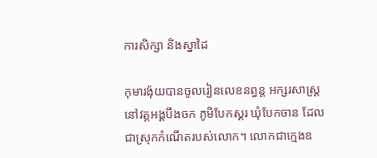ការសិក្សា និងស្នាដៃ

កុមារង៉ុយបានចូលរៀនលេខនព្ធន្ត អក្សរសាស្ត្រនៅវត្តអង្គបឹងចក ភូមិបែកស្គរ ឃុំបែកចាន ដែលជាស្រុកកំណើតរបស់លោក។ លោកជាក្មេងឧ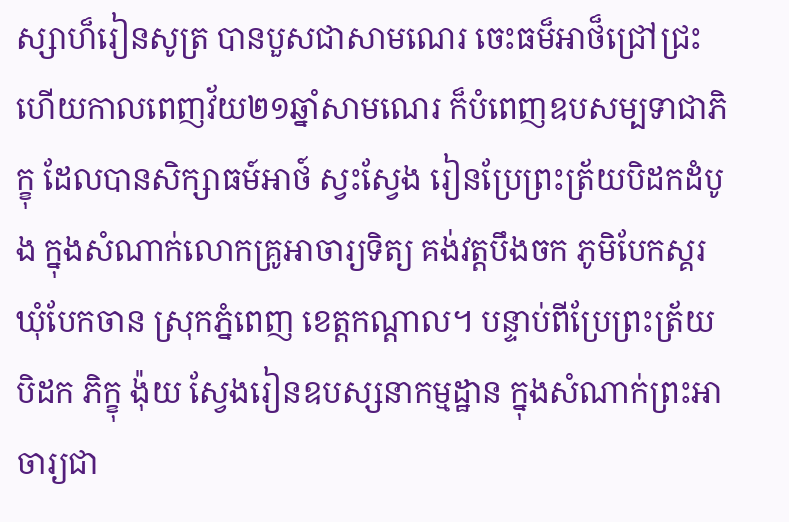ស្សាហ៏រៀនសូត្រ បានបួសជាសាមណេរ ចេះធម៏អាថ៏ជ្រៅជ្រះ ហើយកាលពេញវ័យ២១ឆ្នាំសាមណេរ ក៏បំពេញឧបសម្បទាជាភិក្ខុ ដែលបានសិក្សាធម៍អាថ៍ ស្វះស្វែង រៀនប្រែព្រះត្រ័យបិដកដំបូង ក្នុងសំណាក់លោកគ្រូអាចារ្យទិត្យ គង់វត្តបឹងចក ភូមិបែកស្គរ ឃុំបែកចាន ស្រុកភ្នំពេញ ខេត្តកណ្តាល។ បន្ទាប់ពីប្រែព្រះត្រ័យបិដក ភិក្ខុ ង៉ុយ ស្វែងរៀនឧបស្សនាកម្មដ្ឋាន ក្នុងសំណាក់ព្រះអាចារ្យជា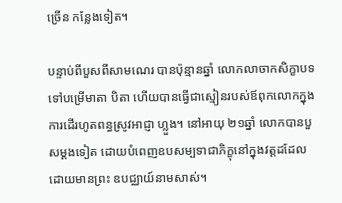ច្រើន កន្លែងទៀត។

បន្ទាប់ពីបួសពីសាមណេរ បានប៉ុន្មានឆ្នាំ លោកលាចាកសិក្ខាបទ ទៅបម្រើមាតា បិតា ហើយបានធ្វើជាស្មៀនរបស់ឪពុកលោកក្នុងការដើរហូតពន្ធស្រូវអាជ្ញា ហ្លួង។ នៅអាយុ ២១ឆ្នាំ លោកបានបួសម្ដងទៀត ដោយបំពេញឧបសម្បទាជាភិក្ខុនៅក្នុងវត្តដដែលដោយមានព្រះ ឧបជ្ឈាយ៍នាមសាស់។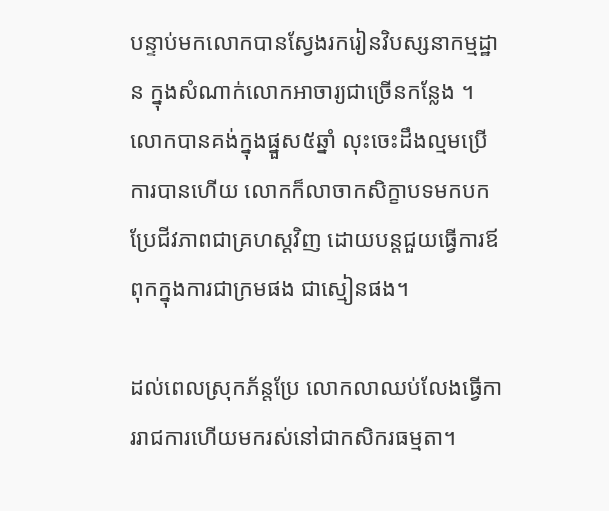បន្ទាប់មកលោកបានស្វែងរករៀនវិបស្សនាកម្មដ្ឋាន ក្នុងសំណាក់លោកអាចារ្យជាច្រើនកន្លែង ។ លោកបានគង់ក្នុងផ្នួស៥ឆ្នាំ លុះចេះដឹងល្មមប្រើការបានហើយ លោកក៏លាចាកសិក្ខាបទមកបកប្រែជីវភាពជាគ្រហស្ដវិញ ដោយបន្តជួយធ្វើការឪពុកក្នុងការជាក្រមផង ជាស្មៀនផង។

ដល់ពេលស្រុកភ័ន្តប្រែ លោកលាឈប់លែងធ្វើការរាជការហើយមករស់នៅជាកសិករធម្មតា។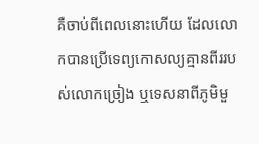គឺចាប់ពីពេលនោះហើយ ដែលលោកបានប្រើទេព្យកោសល្យគ្មានពីររបស់លោកច្រៀង ឬទេសនាពីភូមិមួ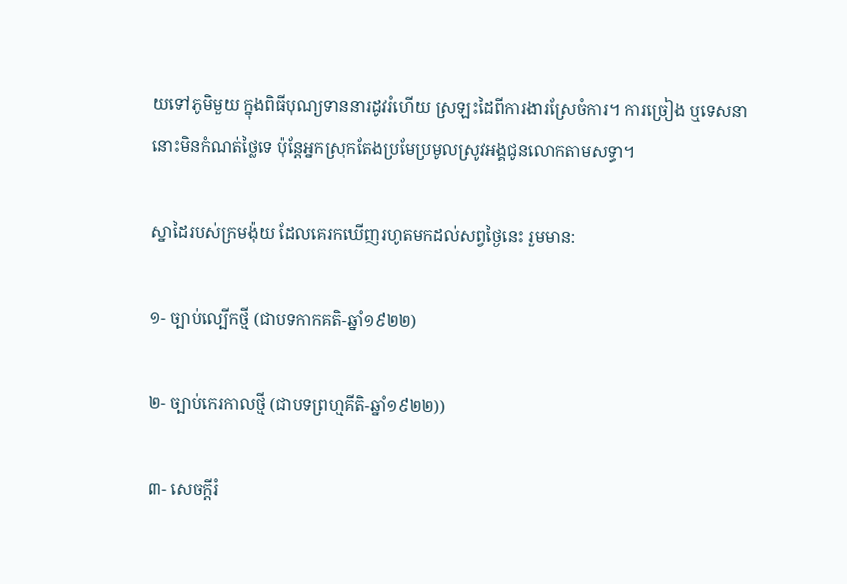យទៅភូមិមួយ ក្នុងពិធីបុណ្យទាននារដូវរំហើយ ស្រឡះដៃពីការងារស្រែចំការ។ ការច្រៀង ឬទេសនានោះមិនកំណត់ថ្លៃទេ ប៉ុន្តែអ្នកស្រុកតែងប្រមែប្រមូលស្រូវអង្គជូនលោកតាមសទ្ធា។

ស្នាដៃរបស់ក្រមង៉ុយ ដែលគេរកឃើញរហូតមកដល់សព្វថ្ងៃនេះ រួមមាន:

១- ច្បាប់ល្បើកថ្មី (ជាបទកាកគតិ-ឆ្នាំ១៩២២)

២- ច្បាប់កេរកាលថ្មី (ជាបទព្រហ្មគីតិ-ឆ្នាំ១៩២២))

៣- សេចក្ដីរំ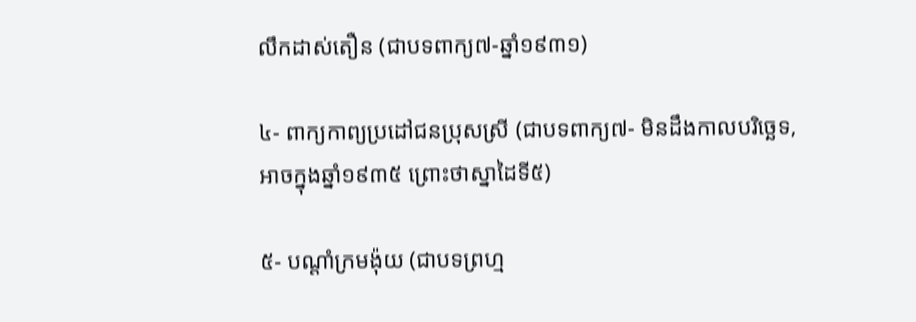លឹកដាស់តឿន (ជាបទពាក្យ៧-ឆ្នាំ១៩៣១)

៤- ពាក្យកាព្យប្រដៅជនប្រុសស្រី (ជាបទពាក្យ៧- មិនដឹងកាលបរិច្ឆេទ, អាចក្នុងឆ្នាំ១៩៣៥ ព្រោះថាស្នាដៃទី៥)

៥- បណ្ដាំក្រមង៉ុយ (ជាបទព្រហ្ម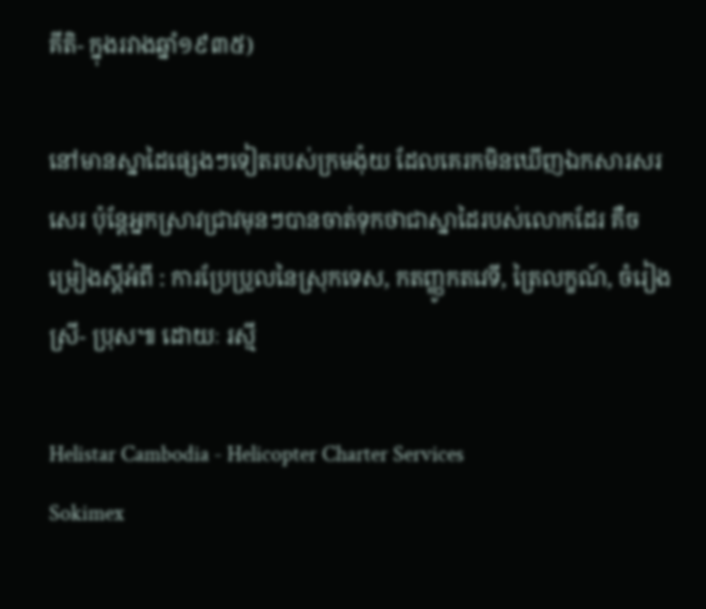គីតិ- ក្នុងរវាងឆ្នាំ១៩៣៥)

នៅមានស្នាដៃផ្សេងៗទៀតរបស់ក្រមង៉ុយ ដែលគេរកមិនឃើញឯកសារសរសេរ ប៉ុន្តែអ្នកស្រាវជ្រាវមុនៗបានចាត់ទុកថាជាស្នាដៃរបស់លោកដែរ គឺចម្រៀងស្ដីអំពី : ការប្រែប្រួលនៃស្រុកទេស, កតញ្ញូកតវេទី, ត្រៃលក្ខណ៍, ចំរៀងស្រី- ប្រុស៕ ដោយៈ រស្មី

Helistar Cambodia - Helicopter Charter Services
Sokimex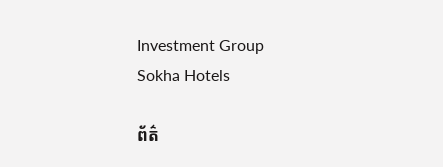Investment Group
Sokha Hotels

ព័ត៌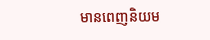មានពេញនិយម